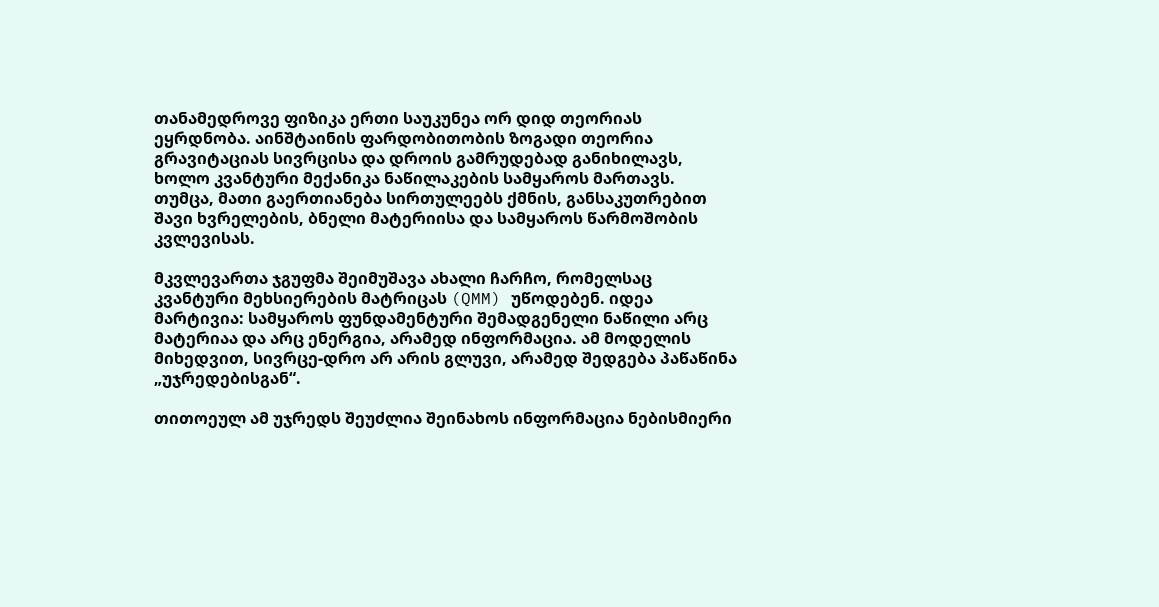თანამედროვე ფიზიკა ერთი საუკუნეა ორ დიდ თეორიას ეყრდნობა. აინშტაინის ფარდობითობის ზოგადი თეორია გრავიტაციას სივრცისა და დროის გამრუდებად განიხილავს, ხოლო კვანტური მექანიკა ნაწილაკების სამყაროს მართავს. თუმცა, მათი გაერთიანება სირთულეებს ქმნის, განსაკუთრებით შავი ხვრელების, ბნელი მატერიისა და სამყაროს წარმოშობის კვლევისას.

მკვლევართა ჯგუფმა შეიმუშავა ახალი ჩარჩო, რომელსაც კვანტური მეხსიერების მატრიცას (QMM) უწოდებენ. იდეა მარტივია: სამყაროს ფუნდამენტური შემადგენელი ნაწილი არც მატერიაა და არც ენერგია, არამედ ინფორმაცია. ამ მოდელის მიხედვით, სივრცე-დრო არ არის გლუვი, არამედ შედგება პაწაწინა „უჯრედებისგან“.

თითოეულ ამ უჯრედს შეუძლია შეინახოს ინფორმაცია ნებისმიერი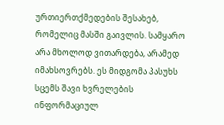ურთიერთქმედების შესახებ, რომელიც მასში გაივლის. სამყარო არა მხოლოდ ვითარდება, არამედ იმახსოვრებს. ეს მიდგომა პასუხს სცემს შავი ხვრელების ინფორმაციულ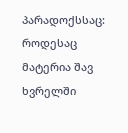პარადოქსსაც: როდესაც მატერია შავ ხვრელში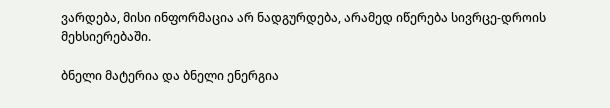ვარდება, მისი ინფორმაცია არ ნადგურდება, არამედ იწერება სივრცე-დროის მეხსიერებაში.

ბნელი მატერია და ბნელი ენერგია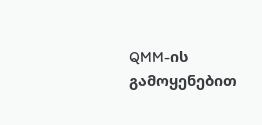QMM-ის გამოყენებით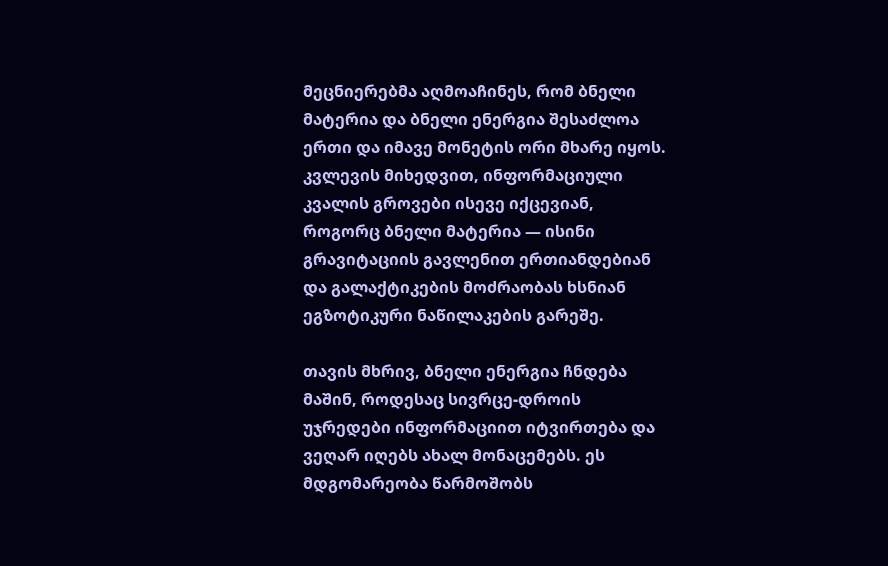მეცნიერებმა აღმოაჩინეს, რომ ბნელი მატერია და ბნელი ენერგია შესაძლოა ერთი და იმავე მონეტის ორი მხარე იყოს. კვლევის მიხედვით, ინფორმაციული კვალის გროვები ისევე იქცევიან, როგორც ბნელი მატერია — ისინი გრავიტაციის გავლენით ერთიანდებიან და გალაქტიკების მოძრაობას ხსნიან ეგზოტიკური ნაწილაკების გარეშე.

თავის მხრივ, ბნელი ენერგია ჩნდება მაშინ, როდესაც სივრცე-დროის უჯრედები ინფორმაციით იტვირთება და ვეღარ იღებს ახალ მონაცემებს. ეს მდგომარეობა წარმოშობს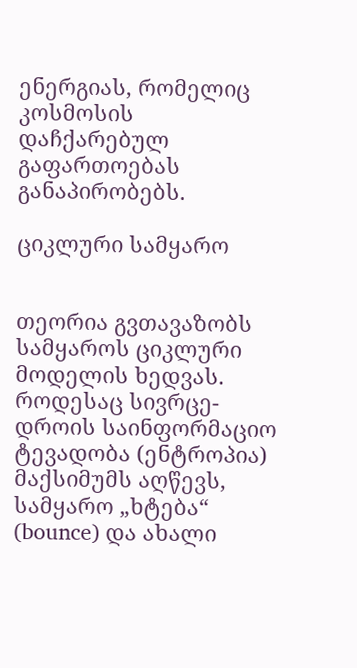ენერგიას, რომელიც კოსმოსის დაჩქარებულ გაფართოებას განაპირობებს.

ციკლური სამყარო


თეორია გვთავაზობს სამყაროს ციკლური მოდელის ხედვას. როდესაც სივრცე-დროის საინფორმაციო ტევადობა (ენტროპია) მაქსიმუმს აღწევს, სამყარო „ხტება“ (bounce) და ახალი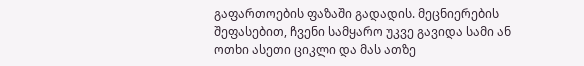გაფართოების ფაზაში გადადის. მეცნიერების შეფასებით, ჩვენი სამყარო უკვე გავიდა სამი ან ოთხი ასეთი ციკლი და მას ათზე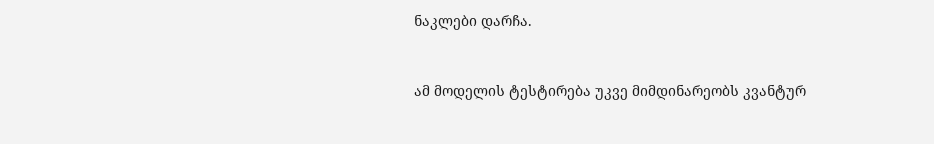ნაკლები დარჩა.


ამ მოდელის ტესტირება უკვე მიმდინარეობს კვანტურ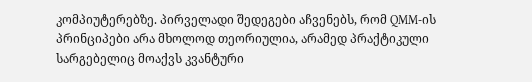კომპიუტერებზე. პირველადი შედეგები აჩვენებს, რომ QMM-ის პრინციპები არა მხოლოდ თეორიულია, არამედ პრაქტიკული სარგებელიც მოაქვს კვანტური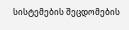სისტემების შეცდომების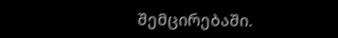შემცირებაში.